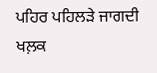ਪਹਿਰ ਪਹਿਲੜੇ ਜਾਗਦੀ ਖਲ਼ਕ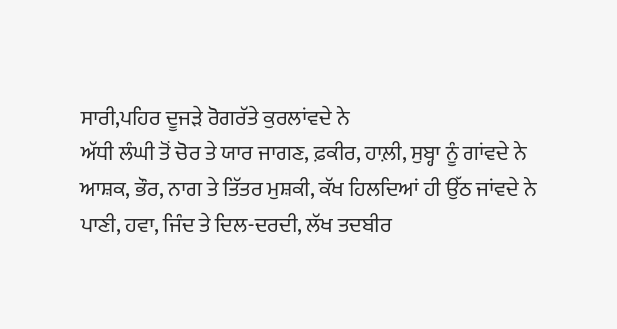ਸਾਰੀ,ਪਹਿਰ ਦੂਜੜੇ ਰੋਗਰੱਤੇ ਕੁਰਲਾਂਵਦੇ ਨੇ
ਅੱਧੀ ਲੰਘੀ ਤੋਂ ਚੋਰ ਤੇ ਯਾਰ ਜਾਗਣ, ਫ਼ਕੀਰ, ਹਾਲ਼ੀ, ਸੁਬ੍ਹਾ ਨੂੰ ਗਾਂਵਦੇ ਨੇ
ਆਸ਼ਕ, ਭੌਰ, ਨਾਗ ਤੇ ਤਿੱਤਰ ਮੁਸ਼ਕੀ, ਕੱਖ ਹਿਲਦਿਆਂ ਹੀ ਉੱਠ ਜਾਂਵਦੇ ਨੇ
ਪਾਣੀ, ਹਵਾ, ਜਿੰਦ ਤੇ ਦਿਲ-ਦਰਦੀ, ਲੱਖ ਤਦਬੀਰ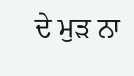ਦੇ ਮੁੜ ਨਾ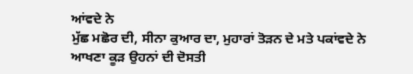ਆਂਵਦੇ ਨੇ
ਮੁੱਛ ਮਛੋਰ ਦੀ, ਸੀਨਾ ਕੁਆਰ ਦਾ, ਮੁਹਾਰਾਂ ਤੋੜਨ ਦੇ ਮਤੇ ਪਕਾਂਵਦੇ ਨੇ
ਆਖਣਾ ਕੂੜ ਉਹਨਾਂ ਦੀ ਦੋਸਤੀ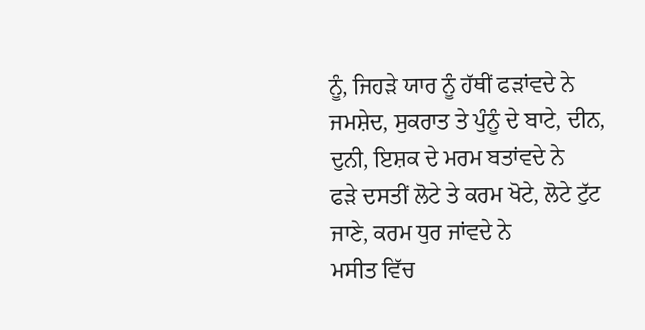ਨੂੰ, ਜਿਹੜੇ ਯਾਰ ਨੂੰ ਹੱਥੀਂ ਫੜਾਂਵਦੇ ਨੇ
ਜਮਸ਼ੇਦ, ਸੁਕਰਾਤ ਤੇ ਪੁੰਨੂੰ ਦੇ ਬਾਟੇ, ਦੀਨ, ਦੁਨੀ, ਇਸ਼ਕ ਦੇ ਮਰਮ ਬਤਾਂਵਦੇ ਨੇ
ਫੜੇ ਦਸਤੀਂ ਲੋਟੇ ਤੇ ਕਰਮ ਖੋਟੇ, ਲੋਟੇ ਟੁੱਟ ਜਾਣੇ, ਕਰਮ ਧੁਰ ਜਾਂਵਦੇ ਨੇ
ਮਸੀਤ ਵਿੱਚ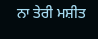ਨਾ ਤੇਰੀ ਮਸ਼ੀਤ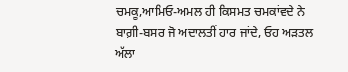ਚਮਕੂ,ਆਮਿਓ-ਅਮਲ ਹੀ ਕਿਸਮਤ ਚਮਕਾਂਵਦੇ ਨੇ
ਬਾਗ਼ੀ-ਬਸਰ ਜੋ ਅਦਾਲਤੀਂ ਹਾਰ ਜਾਂਦੇ, ਓਹ ਅੜਤਲ ਅੱਲਾ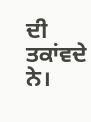ਦੀ ਤਕਾਂਵਦੇ ਨੇ।